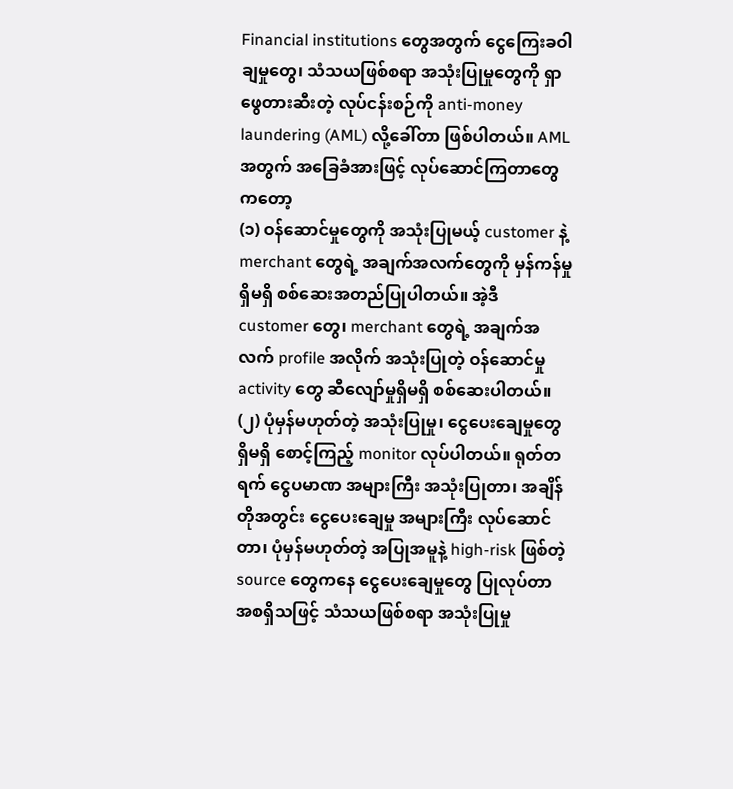Financial institutions တွေအတွက် ငွေကြေးခဝါချမှုတွေ၊ သံသယဖြစ်စရာ အသုံးပြုမှုတွေကို ရှာဖွေတားဆီးတဲ့ လုပ်ငန်းစဉ်ကို anti-money laundering (AML) လို့ခေါ်တာ ဖြစ်ပါတယ်။ AML အတွက် အခြေခံအားဖြင့် လုပ်ဆောင်ကြတာတွေကတော့
(၁) ဝန်ဆောင်မှုတွေကို အသုံးပြုမယ့် customer နဲ့ merchant တွေရဲ့ အချက်အလက်တွေကို မှန်ကန်မှုရှိမရှိ စစ်ဆေးအတည်ပြုပါတယ်။ အဲ့ဒီ customer တွေ၊ merchant တွေရဲ့ အချက်အလက် profile အလိုက် အသုံးပြုတဲ့ ဝန်ဆောင်မှု activity တွေ ဆီလျော်မှုရှိမရှိ စစ်ဆေးပါတယ်။
(၂) ပုံမှန်မဟုတ်တဲ့ အသုံးပြုမှု၊ ငွေပေးချေမှုတွေ ရှိမရှိ စောင့်ကြည့် monitor လုပ်ပါတယ်။ ရုတ်တရက် ငွေပမာဏ အများကြီး အသုံးပြုတာ၊ အချိန်တိုအတွင်း ငွေပေးချေမှု အများကြီး လုပ်ဆောင်တာ၊ ပုံမှန်မဟုတ်တဲ့ အပြုအမူနဲ့ high-risk ဖြစ်တဲ့ source တွေကနေ ငွေပေးချေမှုတွေ ပြုလုပ်တာ အစရှိသဖြင့် သံသယဖြစ်စရာ အသုံးပြုမှု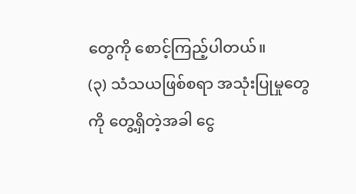တွေကို စောင့်ကြည့်ပါတယ်။
(၃) သံသယဖြစ်စရာ အသုံးပြုမှုတွေကို တွေ့ရှိတဲ့အခါ ငွေ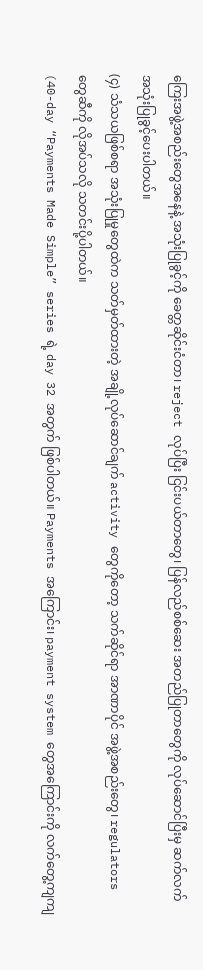ကြေးအဖွဲ့အစည်းတွေအနေနဲ့ အသုံးပြုခွင့်ကို ခေတ္တဆိုင်းငံတာ၊ reject လုပ်ပြီး ငြင်းပယ်တာတွေ၊ ပြန်လည်စစ်ဆေး အတည်ပြုတာတွေကို လုပ်ဆောင်ပြီးမှ ဆက်လက် အသုံးပြုခွင့်ပေးပါတယ်။
(၄) သံသယဖြစ်စရာ အသုံးပြုမှုတွေထဲက သတ်မှတ်ထားတဲ့ အချို့လုပ်ဆောင်ချက် activity တွေကိုတော့ သက်ဆိုင်ရာ အာဏာပိုင် အဖွဲ့အစည်းတွေ၊ regulators တွေဆီကို လိုအပ်သလို သတင်းပို့ပါတယ်။
(40-day “Payments Made Simple” series ရဲ့ day 32 အတွက် ဖြစ်ပါတယ်။ Payments အကြောင်း၊ payment system တွေအကြောင်းကို လက်တွေ့ကျကျ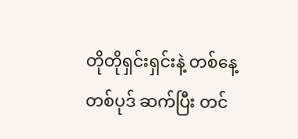တိုတိုရှင်းရှင်းနဲ့ တစ်နေ့တစ်ပုဒ် ဆက်ပြီး တင်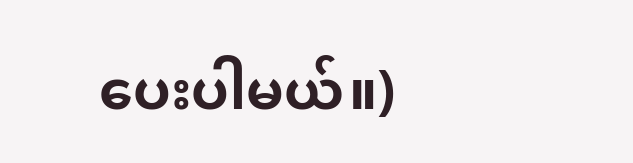ပေးပါမယ်။)